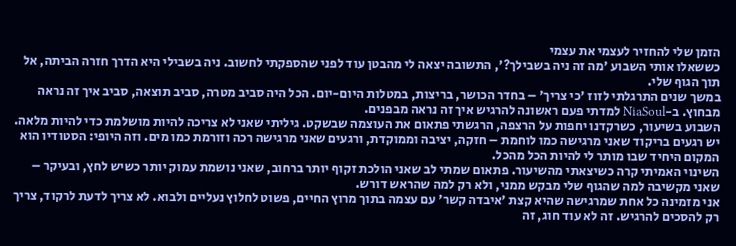הזמן שלי להחזיר לעצמי את עצמי
כששאלו אותי השבוע 'מה זה ניה בשבילך?', התשובה יצאה לי מהבטן עוד לפני שהספקתי לחשוב. ניה בשבילי היא הדרך חזרה הביתה, אל תוך הגוף שלי.
במשך שנים התרגלתי לזוז 'כי צריך' – בחדר הכושר, בריצות, במטלות היום-יום. הכל היה סביב מטרה, סביב תוצאה, סביב איך זה נראה מבחוץ. ב-NiaSoul למדתי פעם ראשונה להרגיש איך זה נראה מבפנים.
השבוע בשיעור, כשרקדנו יחפות על הרצפה, הרגשתי פתאום את העוצמה שבשקט. גיליתי שאני לא צריכה להיות מושלמת כדי להיות מלאה. יש רגעים בריקוד שאני מרגישה כמו לוחמת – חזקה, יציבה וממוקדת, ורגעים שאני מרגישה רכה וזורמת כמו מים. וזה היופי: הסטודיו הוא המקום היחיד שבו מותר לי להיות הכל מהכל.
השינוי האמיתי קרה כשיצאתי מהשיעור. פתאום שמתי לב שאני הולכת זקוף יותר ברחוב, שאני נושמת עמוק יותר כשיש לחץ, ובעיקר – שאני מקשיבה למה שהגוף שלי מבקש ממני, ולא רק למה שהראש דורש.
אני מזמינה כל אחת שמרגישה שהיא קצת 'איבדה קשר' עם עצמה בתוך מרוץ החיים, פשוט לחלוץ נעליים ולבוא. לא צריך לדעת לרקוד, צריך רק להסכים להרגיש. זה לא עוד חוג, זה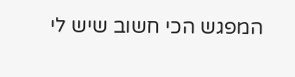המפגש הכי חשוב שיש לי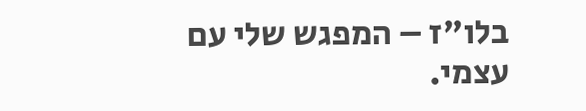בלו"ז – המפגש שלי עם עצמי.